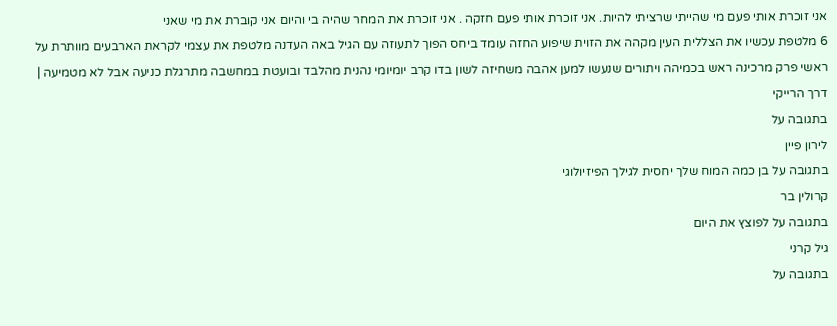אני זוכרת אותי פעם מי שהייתי שרציתי להיות. אני זוכרת אותי פעם חזקה . אני זוכרת את המחר שהיה בי והיום אני קוברת את מי שאני
6 מלטפת עכשיו את הצללית העין מקהה את הזוית שיפוע החזה עומד ביחס הפוך לתעוזה עם הגיל באה העדנה מלטפת את עצמי לקראת הארבעים מוותרת על ראשי פרק מרכינה ראש בכמיהה ויתורים שנעשו למען אהבה משחיזה לשון בדו קרב יומיומי נהנית מהלבד ובועטת במחשבה מתרגלת כניעה אבל לא מטמיעה |
דרך הרייקי
בתגובה על
לירון פיין
בתגובה על בן כמה המוח שלך יחסית לגילך הפיזיולוגי
קרולין בר
בתגובה על לפוצץ את היום
גיל קרני
בתגובה על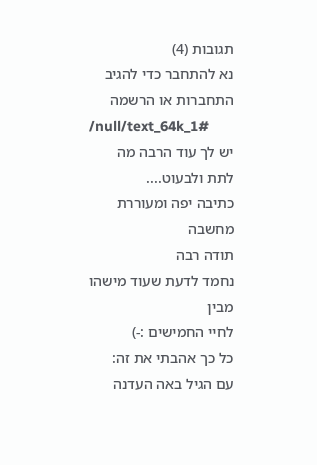תגובות (4)
נא להתחבר כדי להגיב
התחברות או הרשמה
/null/text_64k_1#
יש לך עוד הרבה מה לתת ולבעוט....
כתיבה יפה ומעוררת מחשבה
תודה רבה
נחמד לדעת שעוד מישהו מבין
לחיי החמישים :-)
כל כך אהבתי את זה:
עם הגיל באה העדנה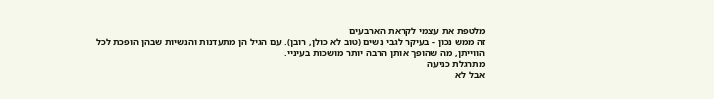מלטפת את עצמי לקראת הארבעים
זה ממש נכון - בעיקר לגבי נשים (טוב לא כולן, רובן). עם הגיל הן מתעדנות והנשיות שבהן הופכת לכל הווייתן, מה שהופך אותן הרבה יותר מושכות בעיניי.
מתרגלת כניעה
אבל לא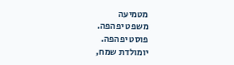מטמיעה
משפט יפהפה.
פוסט יפהפה.
יומולדת שמח,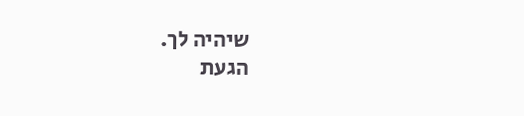שיהיה לך.
הגעת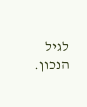לגיל הנכון.